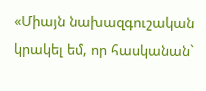«Միայն նախազգուշական կրակել եմ, որ հասկանան`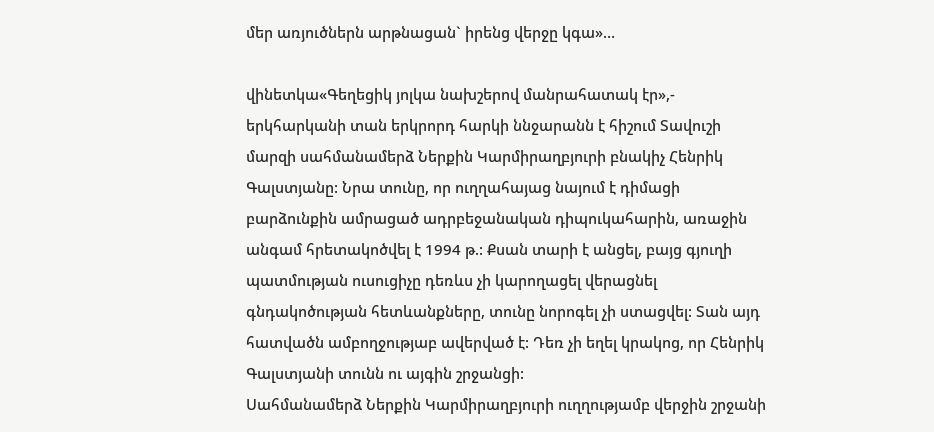մեր առյուծներն արթնացան` իրենց վերջը կգա»…

վինետկա«Գեղեցիկ յոլկա նախշերով մանրահատակ էր»,- երկհարկանի տան երկրորդ հարկի ննջարանն է հիշում Տավուշի մարզի սահմանամերձ Ներքին Կարմիրաղբյուրի բնակիչ Հենրիկ Գալստյանը: Նրա տունը, որ ուղղահայաց նայում է դիմացի բարձունքին ամրացած ադրբեջանական դիպուկահարին, առաջին անգամ հրետակոծվել է 1994 թ.: Քսան տարի է անցել, բայց գյուղի պատմության ուսուցիչը դեռևս չի կարողացել վերացնել գնդակոծության հետևանքները, տունը նորոգել չի ստացվել: Տան այդ հատվածն ամբողջությաբ ավերված է: Դեռ չի եղել կրակոց, որ Հենրիկ Գալստյանի տունն ու այգին շրջանցի:
Սահմանամերձ Ներքին Կարմիրաղբյուրի ուղղությամբ վերջին շրջանի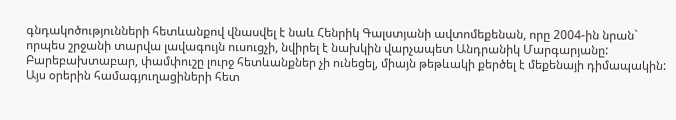գնդակոծությունների հետևանքով վնասվել է նաև Հենրիկ Գալստյանի ավտոմեքենան, որը 2004-ին նրան` որպես շրջանի տարվա լավագույն ուսուցչի, նվիրել է նախկին վարչապետ Անդրանիկ Մարգարյանը: Բարեբախտաբար, փամփուշը լուրջ հետևանքներ չի ունեցել, միայն թեթևակի քերծել է մեքենայի դիմապակին:
Այս օրերին համագյուղացիների հետ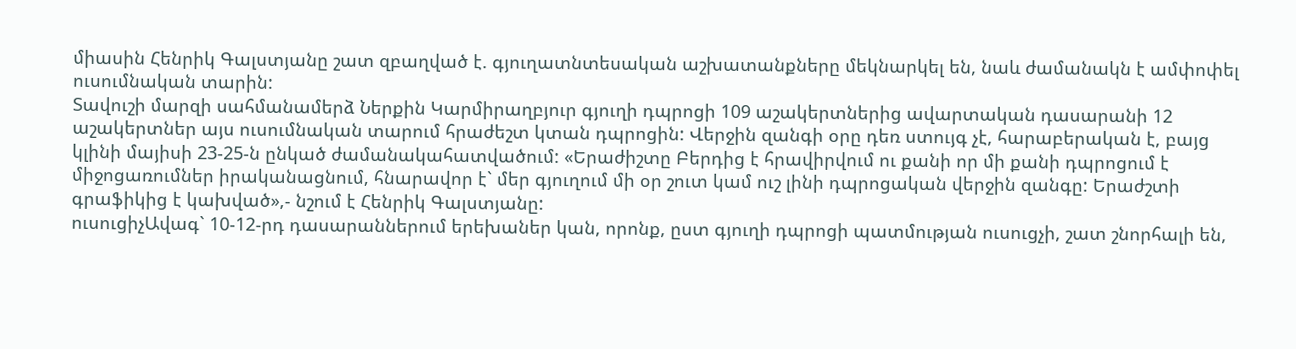միասին Հենրիկ Գալստյանը շատ զբաղված է. գյուղատնտեսական աշխատանքները մեկնարկել են, նաև ժամանակն է ամփոփել ուսումնական տարին:
Տավուշի մարզի սահմանամերձ Ներքին Կարմիրաղբյուր գյուղի դպրոցի 109 աշակերտներից ավարտական դասարանի 12 աշակերտներ այս ուսումնական տարում հրաժեշտ կտան դպրոցին: Վերջին զանգի օրը դեռ ստույգ չէ, հարաբերական է, բայց կլինի մայիսի 23-25-ն ընկած ժամանակահատվածում: «Երաժիշտը Բերդից է հրավիրվում ու քանի որ մի քանի դպրոցում է միջոցառումներ իրականացնում, հնարավոր է` մեր գյուղում մի օր շուտ կամ ուշ լինի դպրոցական վերջին զանգը: Երաժշտի գրաֆիկից է կախված»,- նշում է Հենրիկ Գալստյանը:
ուսուցիչԱվագ` 10-12-րդ դասարաններում երեխաներ կան, որոնք, ըստ գյուղի դպրոցի պատմության ուսուցչի, շատ շնորհալի են,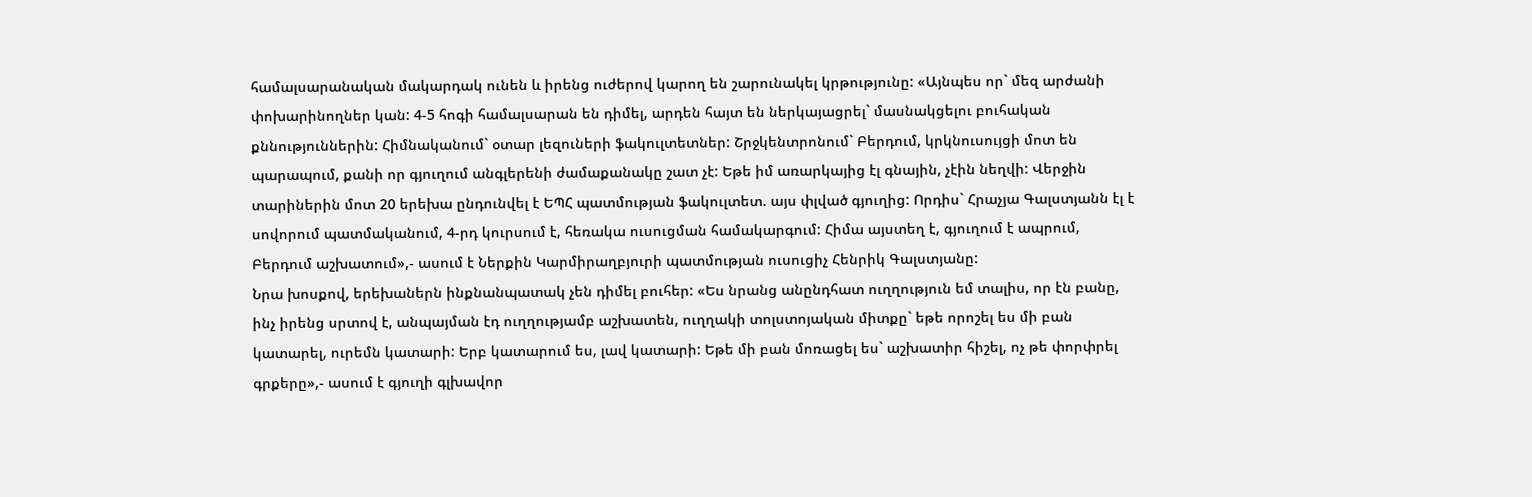համալսարանական մակարդակ ունեն և իրենց ուժերով կարող են շարունակել կրթությունը: «Այնպես որ` մեզ արժանի փոխարինողներ կան: 4-5 հոգի համալսարան են դիմել, արդեն հայտ են ներկայացրել` մասնակցելու բուհական քննություններին: Հիմնականում` օտար լեզուների ֆակուլտետներ: Շրջկենտրոնում` Բերդում, կրկնուսույցի մոտ են պարապում, քանի որ գյուղում անգլերենի ժամաքանակը շատ չէ: Եթե իմ առարկայից էլ գնային, չէին նեղվի: Վերջին տարիներին մոտ 20 երեխա ընդունվել է ԵՊՀ պատմության ֆակուլտետ. այս փլված գյուղից: Որդիս` Հրաչյա Գալստյանն էլ է սովորում պատմականում, 4-րդ կուրսում է, հեռակա ուսուցման համակարգում: Հիմա այստեղ է, գյուղում է ապրում, Բերդում աշխատում»,- ասում է Ներքին Կարմիրաղբյուրի պատմության ուսուցիչ Հենրիկ Գալստյանը:
Նրա խոսքով, երեխաներն ինքնանպատակ չեն դիմել բուհեր: «Ես նրանց անընդհատ ուղղություն եմ տալիս, որ էն բանը, ինչ իրենց սրտով է, անպայման էդ ուղղությամբ աշխատեն, ուղղակի տոլստոյական միտքը` եթե որոշել ես մի բան կատարել, ուրեմն կատարի: Երբ կատարում ես, լավ կատարի: Եթե մի բան մոռացել ես` աշխատիր հիշել, ոչ թե փորփրել գրքերը»,- ասում է գյուղի գլխավոր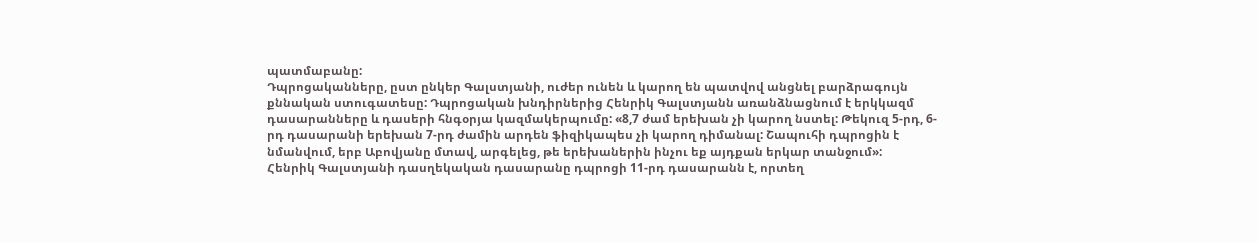պատմաբանը:
Դպրոցականները, ըստ ընկեր Գալստյանի, ուժեր ունեն և կարող են պատվով անցնել բարձրագույն քննական ստուգատեսը: Դպրոցական խնդիրներից Հենրիկ Գալստյանն առանձնացնում է երկկազմ դասարանները և դասերի հնգօրյա կազմակերպումը: «8,7 ժամ երեխան չի կարող նստել: Թեկուզ 5-րդ, 6-րդ դասարանի երեխան 7-րդ ժամին արդեն ֆիզիկապես չի կարող դիմանալ: Շապուհի դպրոցին է նմանվում, երբ Աբովյանը մտավ, արգելեց, թե երեխաներին ինչու եք այդքան երկար տանջում»:
Հենրիկ Գալստյանի դասղեկական դասարանը դպրոցի 11-րդ դասարանն է, որտեղ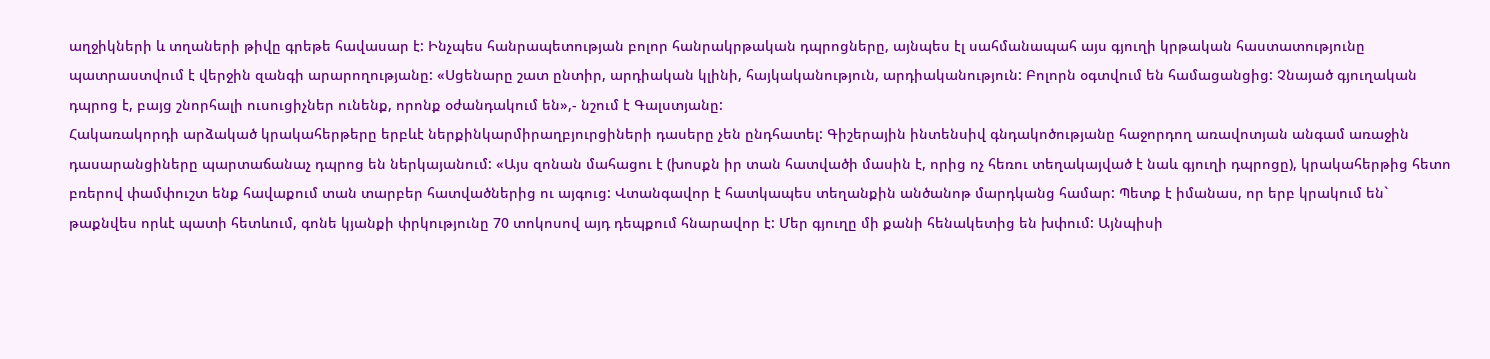աղջիկների և տղաների թիվը գրեթե հավասար է: Ինչպես հանրապետության բոլոր հանրակրթական դպրոցները, այնպես էլ սահմանապահ այս գյուղի կրթական հաստատությունը պատրաստվում է վերջին զանգի արարողությանը: «Սցենարը շատ ընտիր, արդիական կլինի, հայկականություն, արդիականություն: Բոլորն օգտվում են համացանցից: Չնայած գյուղական դպրոց է, բայց շնորհալի ուսուցիչներ ունենք, որոնք օժանդակում են»,- նշում է Գալստյանը:
Հակառակորդի արձակած կրակահերթերը երբևէ ներքինկարմիրաղբյուրցիների դասերը չեն ընդհատել: Գիշերային ինտենսիվ գնդակոծությանը հաջորդող առավոտյան անգամ առաջին դասարանցիները պարտաճանաչ դպրոց են ներկայանում: «Այս զոնան մահացու է (խոսքն իր տան հատվածի մասին է, որից ոչ հեռու տեղակայված է նաև գյուղի դպրոցը), կրակահերթից հետո բռերով փամփուշտ ենք հավաքում տան տարբեր հատվածներից ու այգուց: Վտանգավոր է հատկապես տեղանքին անծանոթ մարդկանց համար: Պետք է իմանաս, որ երբ կրակում են` թաքնվես որևէ պատի հետևում, գոնե կյանքի փրկությունը 70 տոկոսով այդ դեպքում հնարավոր է: Մեր գյուղը մի քանի հենակետից են խփում: Այնպիսի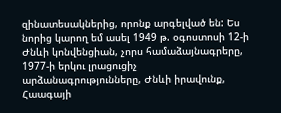զինատեսակներից, որոնք արգելված են: Ես նորից կարող եմ ասել 1949 թ. օգոստոսի 12-ի Ժնևի կոնվենցիան, չորս համաձայնագրերը, 1977-ի երկու լրացուցիչ արձանագրությունները, Ժնևի իրավունք, Հաագայի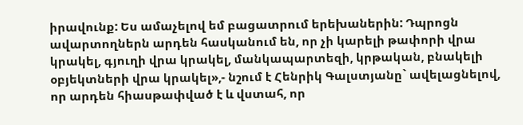իրավունք: Ես ամաչելով եմ բացատրում երեխաներին: Դպրոցն ավարտողներն արդեն հասկանում են, որ չի կարելի թափորի վրա կրակել, գյուղի վրա կրակել, մանկապարտեզի, կրթական, բնակելի օբյեկտների վրա կրակել»,- նշում է Հենրիկ Գալստյանը` ավելացնելով, որ արդեն հիասթափված է և վստահ, որ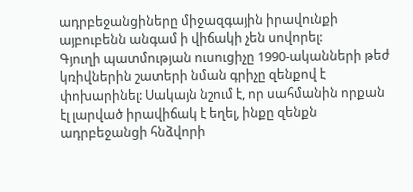ադրբեջանցիները միջազգային իրավունքի այբուբենն անգամ ի վիճակի չեն սովորել:
Գյուղի պատմության ուսուցիչը 1990-ականների թեժ կռիվներին շատերի նման գրիչը զենքով է փոխարինել: Սակայն նշում է, որ սահմանին որքան էլ լարված իրավիճակ է եղել, ինքը զենքն ադրբեջանցի հնձվորի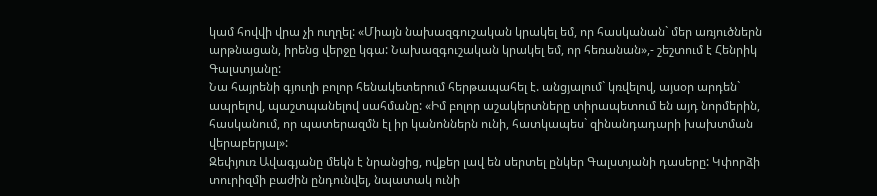կամ հովվի վրա չի ուղղել: «Միայն նախազգուշական կրակել եմ, որ հասկանան` մեր առյուծներն արթնացան, իրենց վերջը կգա: Նախազգուշական կրակել եմ, որ հեռանան»,- շեշտում է Հենրիկ Գալստյանը:
Նա հայրենի գյուղի բոլոր հենակետերում հերթապահել է. անցյալում` կռվելով, այսօր արդեն` ապրելով, պաշտպանելով սահմանը: «Իմ բոլոր աշակերտները տիրապետում են այդ նորմերին, հասկանում, որ պատերազմն էլ իր կանոններն ունի, հատկապես` զինանդադարի խախտման վերաբերյալ»:
Զեփյուռ Ավագյանը մեկն է նրանցից, ովքեր լավ են սերտել ընկեր Գալստյանի դասերը: Կփորձի տուրիզմի բաժին ընդունվել, նպատակ ունի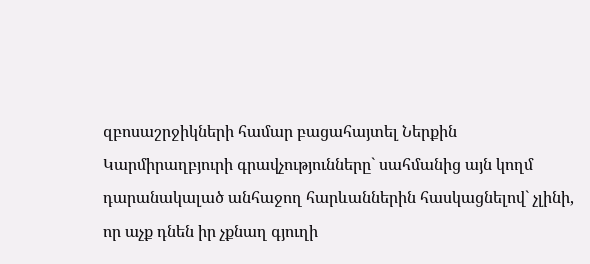զբոսաշրջիկների համար բացահայտել Ներքին Կարմիրաղբյուրի գրավչությունները` սահմանից այն կողմ դարանակալած անհաջող հարևաններին հասկացնելով` չլինի, որ աչք դնեն իր չքնաղ գյուղի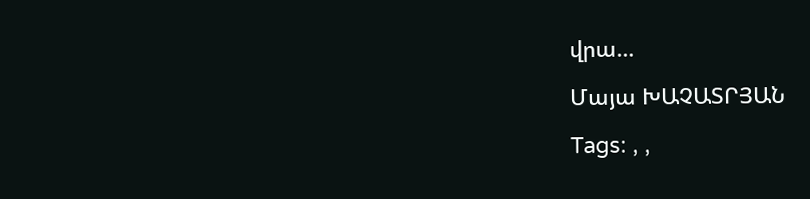վրա…

Մայա ԽԱՉԱՏՐՅԱՆ

Tags: , ,